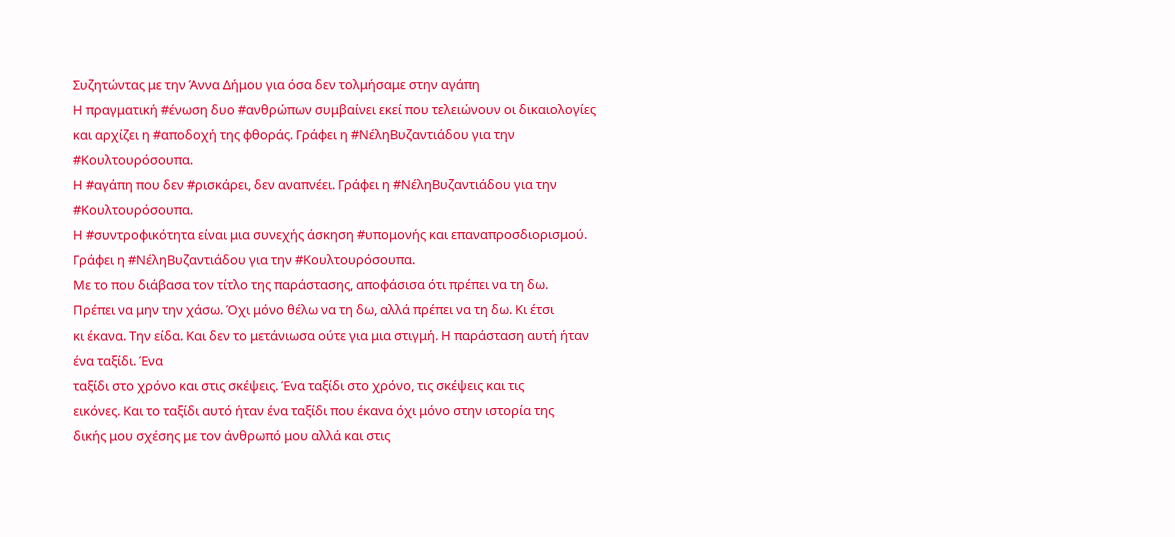Συζητώντας με την Άννα Δήμου για όσα δεν τολμήσαμε στην αγάπη
Η πραγματική #ένωση δυο #ανθρώπων συμβαίνει εκεί που τελειώνουν οι δικαιολογίες και αρχίζει η #αποδοχή της φθοράς. Γράφει η #ΝέληΒυζαντιάδου για την #Κουλτουρόσουπα.
Η #αγάπη που δεν #ρισκάρει, δεν αναπνέει. Γράφει η #ΝέληΒυζαντιάδου για την #Κουλτουρόσουπα.
Η #συντροφικότητα είναι μια συνεχής άσκηση #υπομονής και επαναπροσδιορισμού. Γράφει η #ΝέληΒυζαντιάδου για την #Κουλτουρόσουπα.
Με το που διάβασα τον τίτλο της παράστασης, αποφάσισα ότι πρέπει να τη δω.
Πρέπει να μην την χάσω. Όχι μόνο θέλω να τη δω, αλλά πρέπει να τη δω. Κι έτσι
κι έκανα. Την είδα. Και δεν το μετάνιωσα ούτε για μια στιγμή. Η παράσταση αυτή ήταν ένα ταξίδι. Ένα
ταξίδι στο χρόνο και στις σκέψεις. Ένα ταξίδι στο χρόνο, τις σκέψεις και τις
εικόνες. Και το ταξίδι αυτό ήταν ένα ταξίδι που έκανα όχι μόνο στην ιστορία της
δικής μου σχέσης με τον άνθρωπό μου αλλά και στις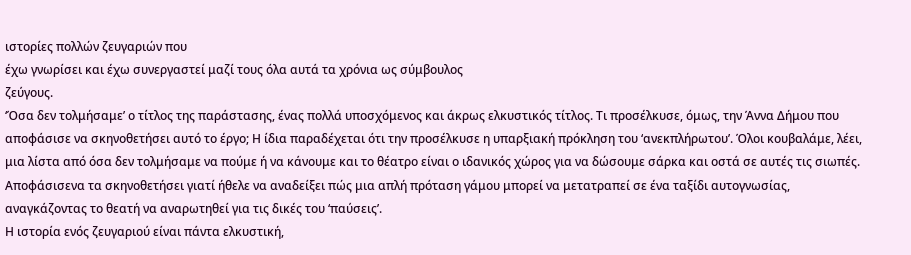ιστορίες πολλών ζευγαριών που
έχω γνωρίσει και έχω συνεργαστεί μαζί τους όλα αυτά τα χρόνια ως σύμβουλος
ζεύγους.
‘Όσα δεν τολμήσαμε’ ο τίτλος της παράστασης, ένας πολλά υποσχόμενος και άκρως ελκυστικός τίτλος. Τι προσέλκυσε, όμως, την Άννα Δήμου που αποφάσισε να σκηνοθετήσει αυτό το έργο; Η ίδια παραδέχεται ότι την προσέλκυσε η υπαρξιακή πρόκληση του ‘ανεκπλήρωτου’. Όλοι κουβαλάμε, λέει, μια λίστα από όσα δεν τολμήσαμε να πούμε ή να κάνουμε και το θέατρο είναι ο ιδανικός χώρος για να δώσουμε σάρκα και οστά σε αυτές τις σιωπές. Αποφάσισενα τα σκηνοθετήσει γιατί ήθελε να αναδείξει πώς μια απλή πρόταση γάμου μπορεί να μετατραπεί σε ένα ταξίδι αυτογνωσίας, αναγκάζοντας το θεατή να αναρωτηθεί για τις δικές του ‘παύσεις’.
Η ιστορία ενός ζευγαριού είναι πάντα ελκυστική,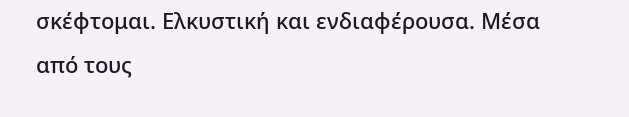σκέφτομαι. Ελκυστική και ενδιαφέρουσα. Μέσα από τους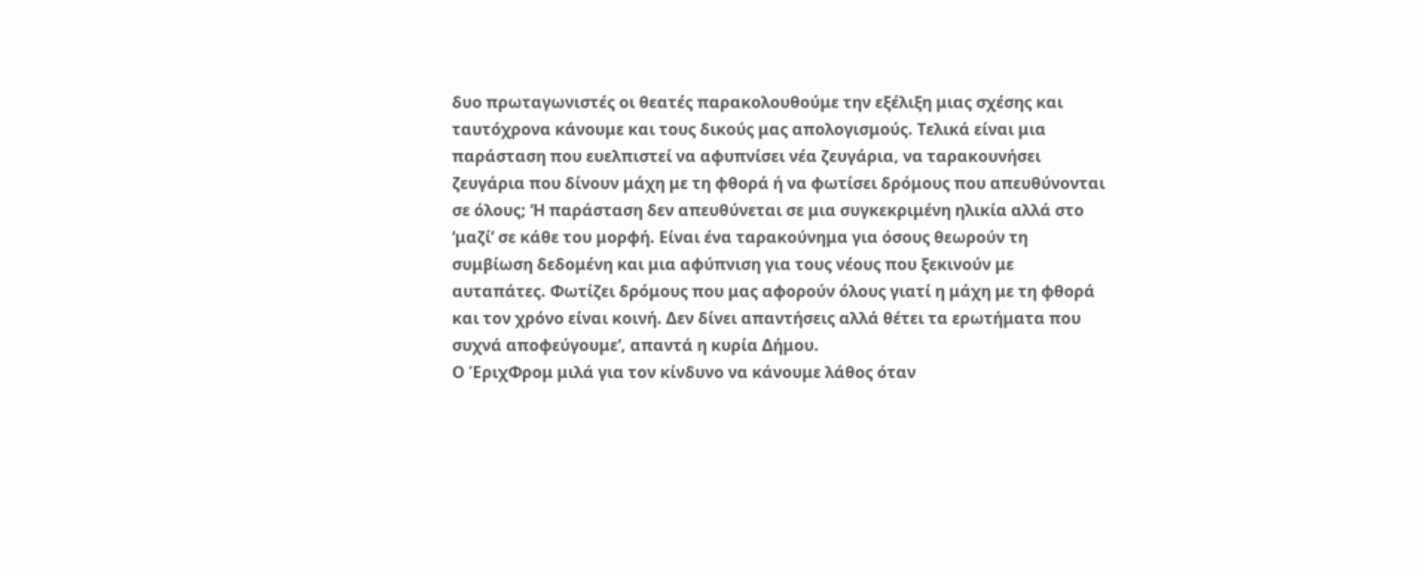δυο πρωταγωνιστές οι θεατές παρακολουθούμε την εξέλιξη μιας σχέσης και ταυτόχρονα κάνουμε και τους δικούς μας απολογισμούς. Τελικά είναι μια παράσταση που ευελπιστεί να αφυπνίσει νέα ζευγάρια, να ταρακουνήσει ζευγάρια που δίνουν μάχη με τη φθορά ή να φωτίσει δρόμους που απευθύνονται σε όλους; ‘Η παράσταση δεν απευθύνεται σε μια συγκεκριμένη ηλικία αλλά στο ‘μαζί’ σε κάθε του μορφή. Είναι ένα ταρακούνημα για όσους θεωρούν τη συμβίωση δεδομένη και μια αφύπνιση για τους νέους που ξεκινούν με αυταπάτες. Φωτίζει δρόμους που μας αφορούν όλους γιατί η μάχη με τη φθορά και τον χρόνο είναι κοινή. Δεν δίνει απαντήσεις αλλά θέτει τα ερωτήματα που συχνά αποφεύγουμε’, απαντά η κυρία Δήμου.
Ο ΈριχΦρομ μιλά για τον κίνδυνο να κάνουμε λάθος όταν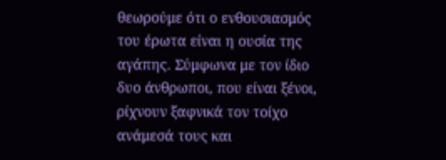θεωρούμε ότι ο ενθουσιασμός του έρωτα είναι η ουσία της αγάπης. Σύμφωνα με τον ίδιο δυο άνθρωποι, που είναι ξένοι, ρίχνουν ξαφνικά τον τοίχο ανάμεσά τους και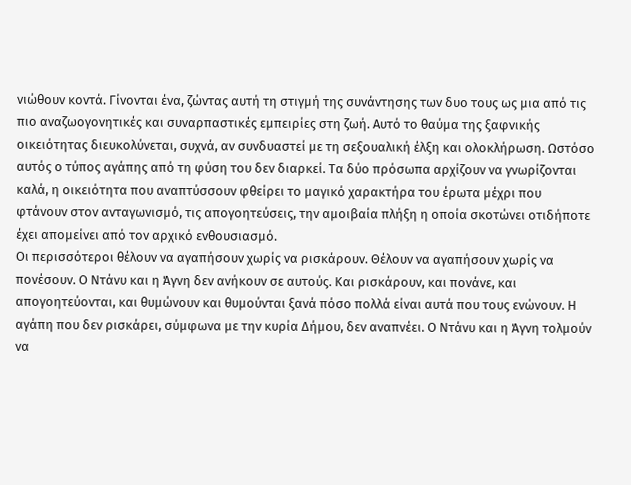νιώθουν κοντά. Γίνονται ένα, ζώντας αυτή τη στιγμή της συνάντησης των δυο τους ως μια από τις πιο αναζωογονητικές και συναρπαστικές εμπειρίες στη ζωή. Αυτό το θαύμα της ξαφνικής οικειότητας διευκολύνεται, συχνά, αν συνδυαστεί με τη σεξουαλική έλξη και ολοκλήρωση. Ωστόσο αυτός ο τύπος αγάπης από τη φύση του δεν διαρκεί. Τα δύο πρόσωπα αρχίζουν να γνωρίζονται καλά, η οικειότητα που αναπτύσσουν φθείρει το μαγικό χαρακτήρα του έρωτα μέχρι που φτάνουν στον ανταγωνισμό, τις απογοητεύσεις, την αμοιβαία πλήξη η οποία σκοτώνει οτιδήποτε έχει απομείνει από τον αρχικό ενθουσιασμό.
Οι περισσότεροι θέλουν να αγαπήσουν χωρίς να ρισκάρουν. Θέλουν να αγαπήσουν χωρίς να πονέσουν. Ο Ντάνυ και η Άγνη δεν ανήκουν σε αυτούς. Και ρισκάρουν, και πονάνε, και απογοητεύονται, και θυμώνουν και θυμούνται ξανά πόσο πολλά είναι αυτά που τους ενώνουν. Η αγάπη που δεν ρισκάρει, σύμφωνα με την κυρία Δήμου, δεν αναπνέει. Ο Ντάνυ και η Άγνη τολμούν να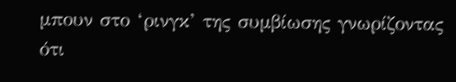μπουν στο ‘ρινγκ’ της συμβίωσης γνωρίζοντας ότι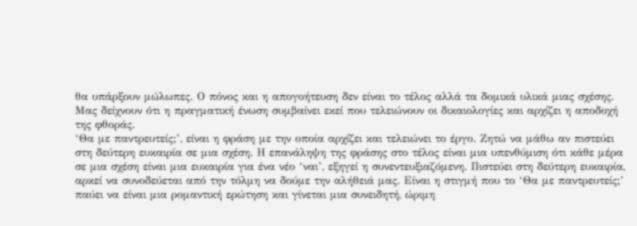θα υπάρξουν μώλωπες. Ο πόνος και η απογοήτευση δεν είναι το τέλος αλλά τα δομικά υλικά μιας σχέσης. Μας δείχνουν ότι η πραγματική ένωση συμβαίνει εκεί που τελειώνουν οι δικαιολογίες και αρχίζει η αποδοχή της φθοράς.
‘Θα με παντρευτείς;’, είναι η φράση με την οποία αρχίζει και τελειώνει το έργο. Ζητώ να μάθω αν πιστεύει στη δεύτερη ευκαιρία σε μια σχέση. Η επανάληψη της φράσης στο τέλος είναι μια υπενθύμιση ότι κάθε μέρα σε μια σχέση είναι μια ευκαιρία για ένα νέο ‘ναι’, εξηγεί η συνεντευξιαζόμενη. Πιστεύει στη δεύτερη ευκαιρία, αρκεί να συνοδεύεται από την τόλμη να δούμε την αλήθειά μας. Είναι η στιγμή που το ‘Θα με παντρευτείς;’ παύει να είναι μια ρομαντική ερώτηση και γίνεται μια συνειδητή, ώριμη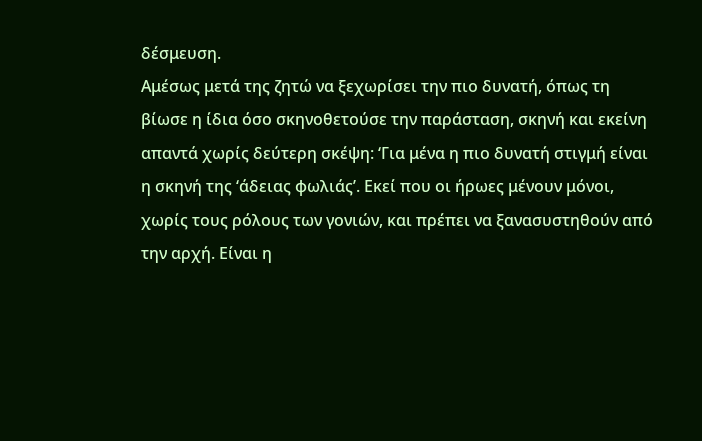δέσμευση.
Αμέσως μετά της ζητώ να ξεχωρίσει την πιο δυνατή, όπως τη βίωσε η ίδια όσο σκηνοθετούσε την παράσταση, σκηνή και εκείνη απαντά χωρίς δεύτερη σκέψη: ‘Για μένα η πιο δυνατή στιγμή είναι η σκηνή της ‘άδειας φωλιάς’. Εκεί που οι ήρωες μένουν μόνοι, χωρίς τους ρόλους των γονιών, και πρέπει να ξανασυστηθούν από την αρχή. Είναι η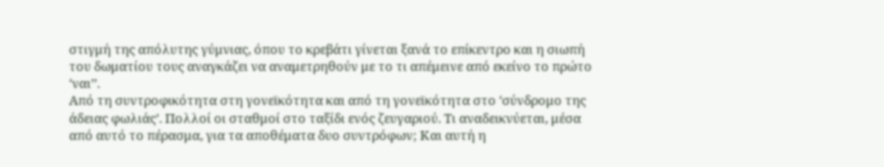στιγμή της απόλυτης γύμνιας, όπου το κρεβάτι γίνεται ξανά το επίκεντρο και η σιωπή του δωματίου τους αναγκάζει να αναμετρηθούν με το τι απέμεινε από εκείνο το πρώτο ‘ναι’’.
Από τη συντροφικότητα στη γονεϊκότητα και από τη γονεϊκότητα στο ‘σύνδρομο της άδειας φωλιάς’. Πολλοί οι σταθμοί στο ταξίδι ενός ζευγαριού. Τι αναδεικνύεται, μέσα από αυτό το πέρασμα, για τα αποθέματα δυο συντρόφων; Και αυτή η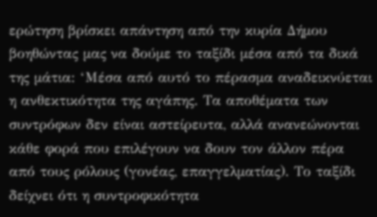ερώτηση βρίσκει απάντηση από την κυρία Δήμου βοηθώντας μας να δούμε το ταξίδι μέσα από τα δικά της μάτια: ‘Μέσα από αυτό το πέρασμα αναδεικνύεται η ανθεκτικότητα της αγάπης. Τα αποθέματα των συντρόφων δεν είναι αστείρευτα, αλλά ανανεώνονται κάθε φορά που επιλέγουν να δουν τον άλλον πέρα από τους ρόλους (γονέας, επαγγελματίας). Το ταξίδι δείχνει ότι η συντροφικότητα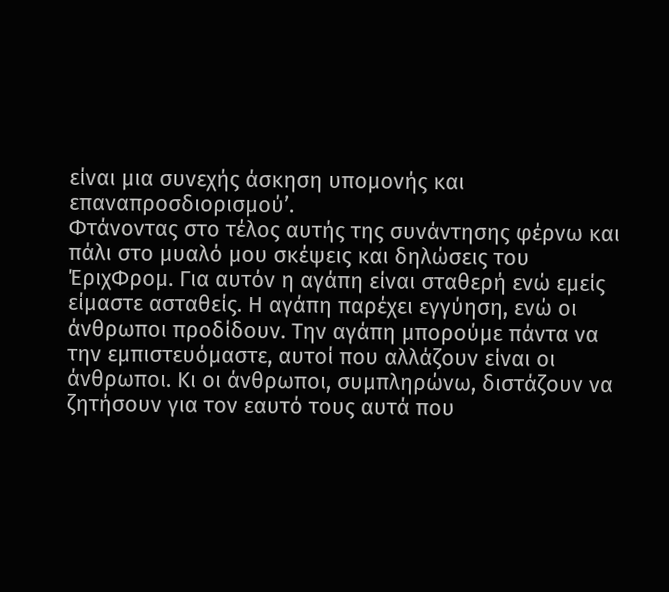είναι μια συνεχής άσκηση υπομονής και επαναπροσδιορισμού’.
Φτάνοντας στο τέλος αυτής της συνάντησης φέρνω και πάλι στο μυαλό μου σκέψεις και δηλώσεις του ΈριχΦρομ. Για αυτόν η αγάπη είναι σταθερή ενώ εμείς είμαστε ασταθείς. Η αγάπη παρέχει εγγύηση, ενώ οι άνθρωποι προδίδουν. Την αγάπη μπορούμε πάντα να την εμπιστευόμαστε, αυτοί που αλλάζουν είναι οι άνθρωποι. Κι οι άνθρωποι, συμπληρώνω, διστάζουν να ζητήσουν για τον εαυτό τους αυτά που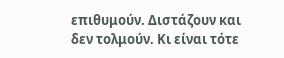επιθυμούν. Διστάζουν και δεν τολμούν. Κι είναι τότε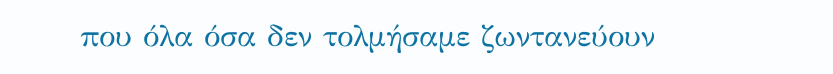που όλα όσα δεν τολμήσαμε ζωντανεύουν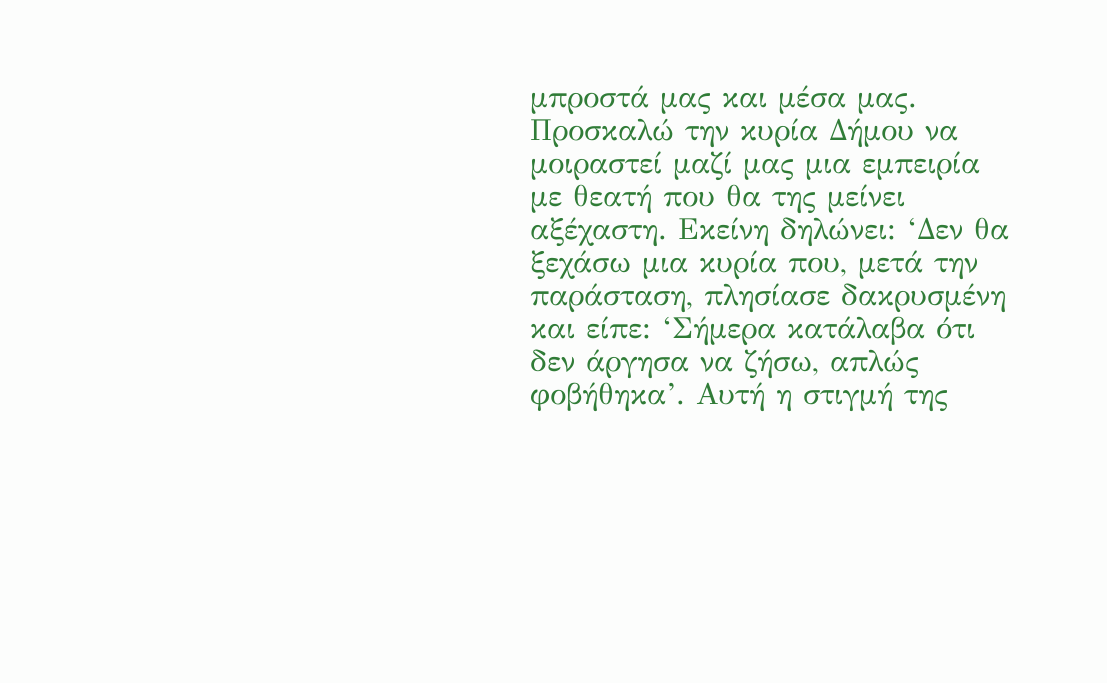μπροστά μας και μέσα μας.
Προσκαλώ την κυρία Δήμου να μοιραστεί μαζί μας μια εμπειρία με θεατή που θα της μείνει αξέχαστη. Εκείνη δηλώνει: ‘Δεν θα ξεχάσω μια κυρία που, μετά την παράσταση, πλησίασε δακρυσμένη και είπε: ‘Σήμερα κατάλαβα ότι δεν άργησα να ζήσω, απλώς φοβήθηκα’. Αυτή η στιγμή της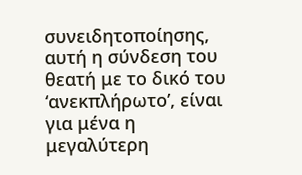συνειδητοποίησης, αυτή η σύνδεση του θεατή με το δικό του ‘ανεκπλήρωτο’, είναι για μένα η μεγαλύτερη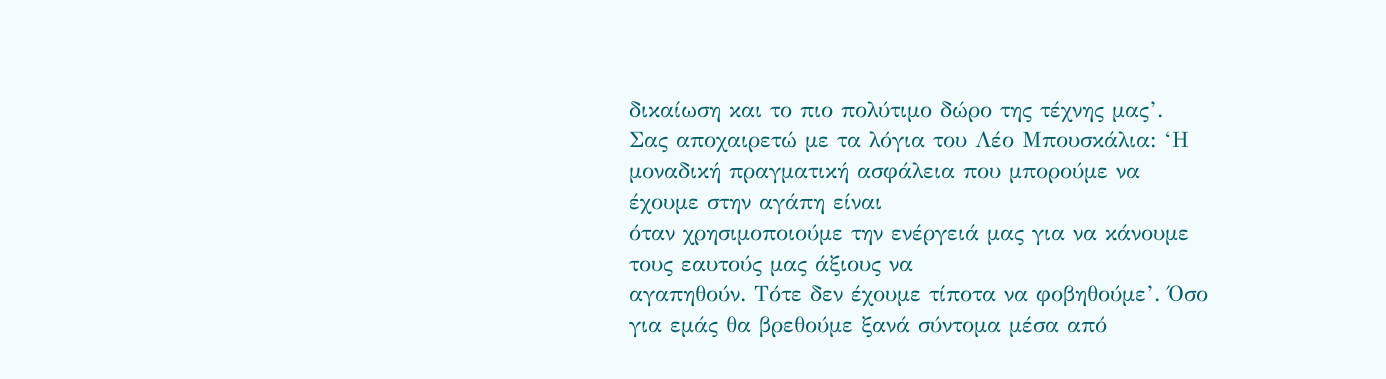δικαίωση και το πιο πολύτιμο δώρο της τέχνης μας’.
Σας αποχαιρετώ με τα λόγια του Λέο Μπουσκάλια: ‘Η μοναδική πραγματική ασφάλεια που μπορούμε να έχουμε στην αγάπη είναι
όταν χρησιμοποιούμε την ενέργειά μας για να κάνουμε τους εαυτούς μας άξιους να
αγαπηθούν. Τότε δεν έχουμε τίποτα να φοβηθούμε’. Όσο για εμάς θα βρεθούμε ξανά σύντομα μέσα από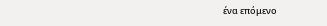ένα επόμενο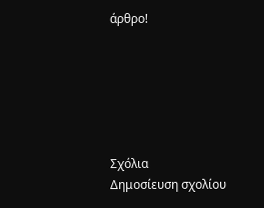άρθρο!






Σχόλια
Δημοσίευση σχολίου